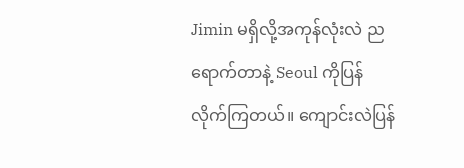Jimin မရှိလို့အကုန်လုံးလဲ ညရောက်တာနဲ့ Seoul ကိုပြန်လိုက်ကြတယ်။ ကျောင်းလဲပြန်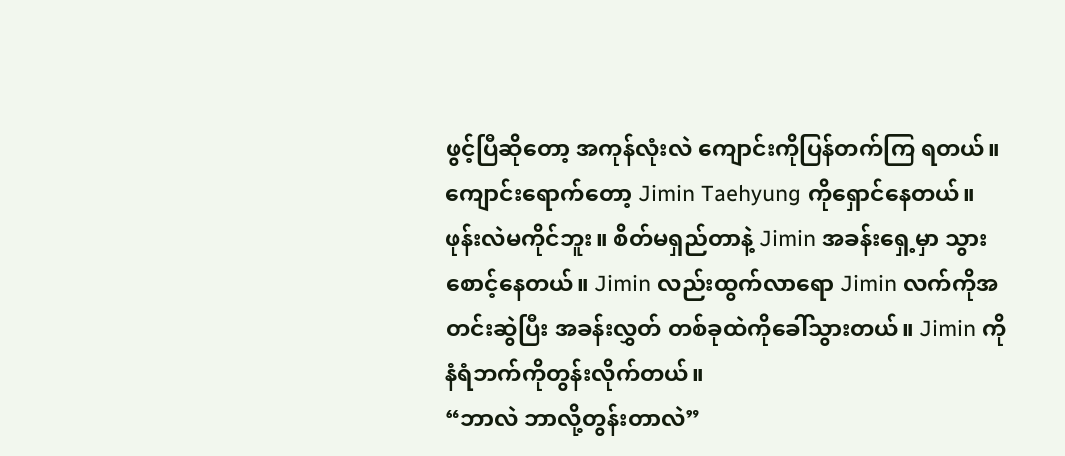ဖွင့်ပြီဆိုတော့ အကုန်လုံးလဲ ကျောင်းကိုပြန်တက်ကြ ရတယ်။ ကျောင်းရောက်တော့ Jimin Taehyung ကိုရှောင်နေတယ်။ ဖုန်းလဲမကိုင်ဘူး။ စိတ်မရှည်တာနဲ့ Jimin အခန်းရှေ့မှာ သွားစောင့်နေတယ်။ Jimin လည်းထွက်လာရော Jimin လက်ကိုအတင်းဆွဲပြီး အခန်းလွှတ် တစ်ခုထဲကိုခေါ်သွားတယ်။ Jimin ကိုနံရံဘက်ကိုတွန်းလိုက်တယ်။
“ဘာလဲ ဘာလို့တွန်းတာလဲ”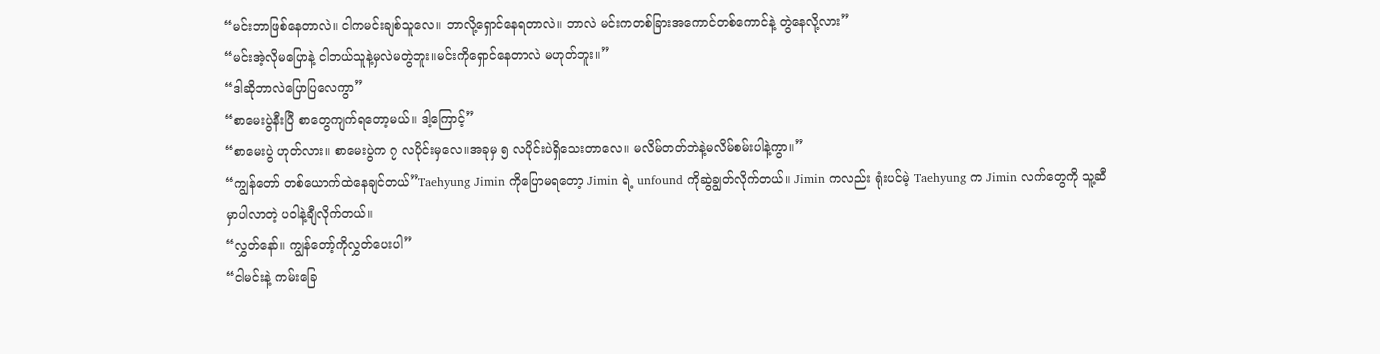“မင်းဘာဖြစ်နေတာလဲ။ ငါကမင်းချစ်သူလေ။ ဘာလို့ရှောင်နေရတာလဲ။ ဘာလဲ မင်းကတစ်ခြားအကောင်တစ်ကောင်နဲ့ တွဲနေလို့လား”
“မင်းအဲ့လိုမပြောနဲ့ ငါဘယ်သူနဲ့မှလဲမတွဲဘူး။မင်းကိုရှောင်နေတာလဲ မဟုတ်ဘူး။”
“ဒါဆိုဘာလဲပြောပြလေကွာ”
“စာမေးပွဲနီးပြီ စာတွေကျက်ရတော့မယ်။ ဒါ့ကြောင့်”
“စာမေးပွဲ ဟုတ်လား။ စာမေးပွဲက ၇ လပိုင်းမှလေ။အခုမှ ၅ လပိုင်းပဲရှိသေးတာလေ။ မလိမ်တတ်ဘဲနဲ့မလိမ်စမ်းပါနဲ့ကွာ။”
“ကျွန်တော် တစ်ယောက်ထဲနေချင်တယ်”Taehyung Jimin ကိုပြောမရတော့ Jimin ရဲ့ unfound ကိုဆွဲချွတ်လိုက်တယ်။ Jimin ကလည်း ရုံးပင်မဲ့ Taehyung က Jimin လက်တွေကို သူ့ဆီမှာပါလာတဲ့ ပဝါနဲ့ချီလိုက်တယ်။
“လွှတ်နော်။ ကျွန်တော့်ကိုလွှတ်ပေးပါ”
“ငါမင်းနဲ့ ကမ်းခြေ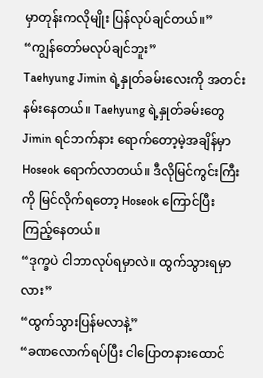မှာတုန်းကလိုမျိုး ပြန်လုပ်ချင်တယ်။”
“ကျွန်တော်မလုပ်ချင်ဘူး”
Taehyung Jimin ရဲ့နှုတ်ခမ်းလေးကို အတင်းနမ်းနေတယ်။ Taehyung ရဲ့နှုတ်ခမ်းတွေ Jimin ရင်ဘက်နား ရောက်တော့မဲ့အချိန်မှာ Hoseok ရောက်လာတယ်။ ဒီလိုမြင်ကွင်းကြီးကို မြင်လိုက်ရတော့ Hoseok ကြောင်ပြီး ကြည့်နေတယ်။
“ဒုက္ခပဲ ငါဘာလုပ်ရမှာလဲ။ ထွက်သွားရမှာလား”
“ထွက်သွားပြန်မလာနဲ့”
“ခဏလောက်ရပ်ပြီး ငါပြောတနားထောင်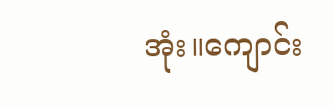အုံး။ကျောင်း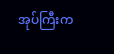အုပ်ကြီးက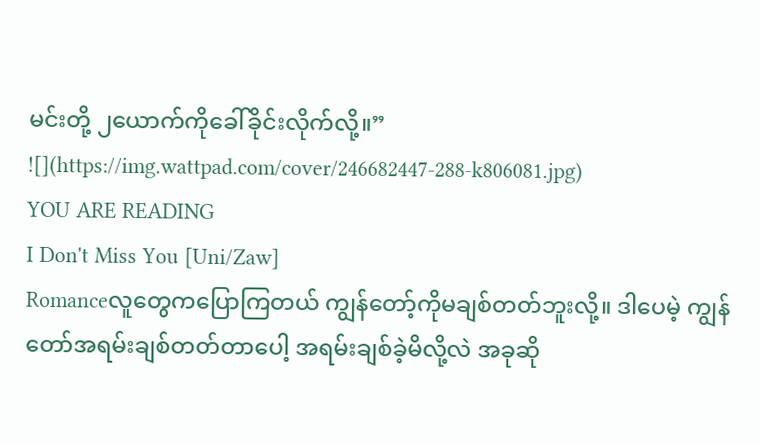မင်းတို့ ၂ယောက်ကိုခေါ်ခိုင်းလိုက်လို့။”
![](https://img.wattpad.com/cover/246682447-288-k806081.jpg)
YOU ARE READING
I Don't Miss You [Uni/Zaw]
Romanceလူတွေကပြောကြတယ် ကျွန်တော့်ကိုမချစ်တတ်ဘူးလို့။ ဒါပေမဲ့ ကျွန်တော်အရမ်းချစ်တတ်တာပေါ့ အရမ်းချစ်ခဲ့မိလို့လဲ အခုဆို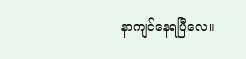နာကျင်နေရပြီလေ။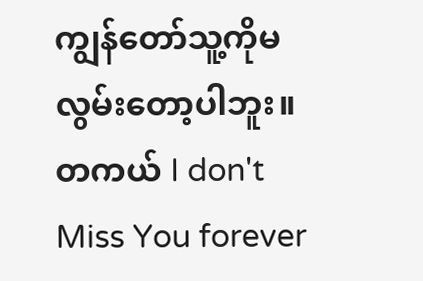ကျွန်တော်သူ့ကိုမလွမ်းတော့ပါဘူး။ တကယ် I don't Miss You forever